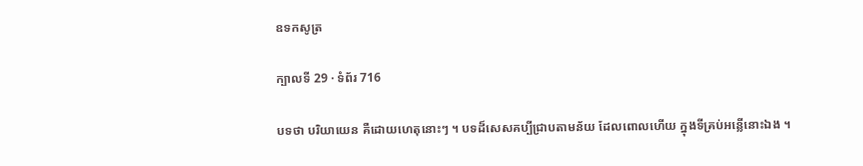ឧទកសូត្រ

ក្បាលទី 29 · ទំព័រ 716

បទថា បរិយាយេន គឺដោយហេតុនោះៗ ។ បទដ៏សេសគប្បីជ្រាបតាមន័យ ដែលពោលហើយ ក្នុងទីគ្រប់អន្លើនោះឯង ។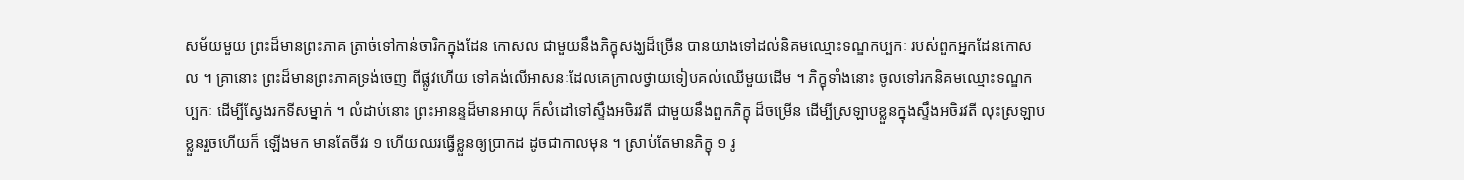សម័យមួយ ព្រះដ៏មានព្រះភាគ ត្រាច់ទៅកាន់ចារិកក្នុងដែន កោសល ជាមួយនឹងភិក្ខុសង្ឃដ៏ច្រើន បានយាងទៅដល់និគមឈ្មោះទណ្ឌកប្បកៈ របស់ពួកអ្នកដែនកោសល ។ គ្រានោះ ព្រះដ៏មានព្រះភាគទ្រង់ចេញ ពីផ្លូវហើយ ទៅគង់លើអាសនៈដែលគេក្រាលថ្វាយទៀបគល់ឈើមួយដើម ។ ភិក្ខុទាំងនោះ ចូលទៅរកនិគមឈ្មោះទណ្ឌកប្បកៈ ដើម្បីស្វែងរកទីសម្នាក់ ។ លំដាប់នោះ ព្រះអានន្ទដ៏មានអាយុ ក៏សំដៅទៅស្ទឹងអចិរវតី ជាមួយនឹងពួកភិក្ខុ ដ៏ចម្រើន ដើម្បីស្រឡាបខ្លួនក្នុងស្ទឹងអចិរវតី លុះស្រឡាបខ្លួនរួចហើយក៏ ឡើងមក មានតែចីវរ ១ ហើយឈរធ្វើខ្លួនឲ្យប្រាកដ ដូចជាកាលមុន ។ ស្រាប់តែមានភិក្ខុ ១ រូ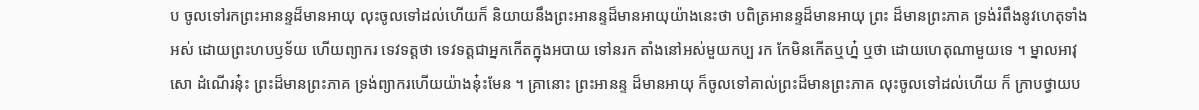ប ចូលទៅរកព្រះអានន្ទដ៏មានអាយុ លុះចូលទៅដល់ហើយក៏ និយាយនឹងព្រះអានន្ទដ៏មានអាយុយ៉ាងនេះថា បពិត្រអានន្ទដ៏មានអាយុ ព្រះ ដ៏មានព្រះភាគ ទ្រង់រំពឹងនូវហេតុទាំងអស់ ដោយព្រះហបឫទ័យ ហើយព្យាករ ទេវទត្តថា ទេវទត្តជាអ្នកកើតក្នុងអបាយ ទៅនរក តាំងនៅអស់មួយកប្ប រក កែមិនកើតឬហ្ន៎ ឬថា ដោយហេតុណាមួយទេ ។ ម្នាលអាវុសោ ដំណើរនុ៎ះ ព្រះដ៏មានព្រះភាគ ទ្រង់ព្យាករហើយយ៉ាងនុ៎ះមែន ។ គ្រានោះ ព្រះអានន្ទ ដ៏មានអាយុ ក៏ចូលទៅគាល់ព្រះដ៏មានព្រះភាគ លុះចូលទៅដល់ហើយ ក៏ ក្រាបថ្វាយប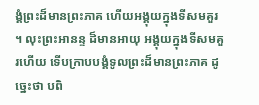ង្គំព្រះដ៏មានព្រះភាគ ហើយអង្គុយក្នុងទីសមគួរ ។ លុះព្រះអានន្ទ ដ៏មានអាយុ អង្គុយក្នុងទីសមគួរហើយ ទើបក្រាបបង្គំទូលព្រះដ៏មានព្រះភាគ ដូច្នេះថា បពិ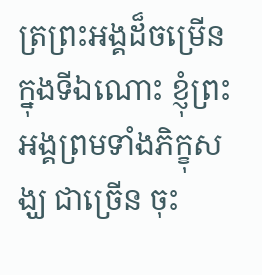ត្រព្រះអង្គដ៏ចម្រើន ក្នុងទីឯណោះ ខ្ញុំព្រះអង្គព្រមទាំងភិក្ខុសង្ឃ ជាច្រើន ចុះ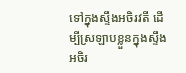ទៅក្នុងស្ទឹងអចិរវតី ដើម្បីស្រឡាបខ្លួនក្នុងស្ទឹងអចិរ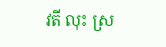វតី លុះ ស្រ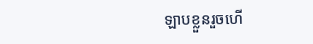ឡាបខ្លួនរួចហើ